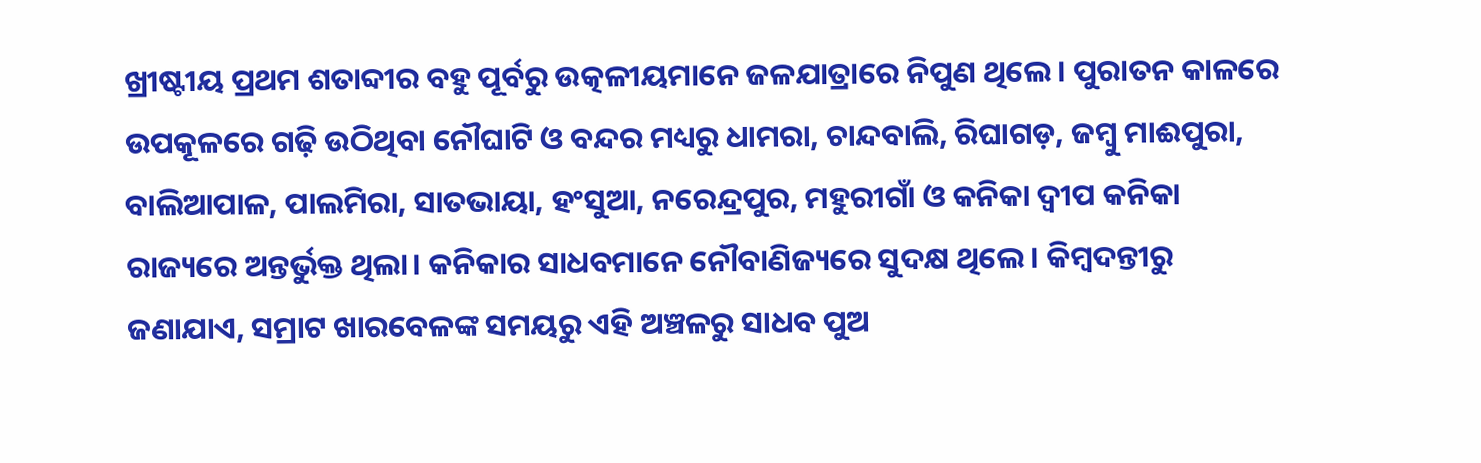ଖ୍ରୀଷ୍ଟୀୟ ପ୍ରଥମ ଶତାବ୍ଦୀର ବହୁ ପୂର୍ବରୁ ଉତ୍କଳୀୟମାନେ ଜଳଯାତ୍ରାରେ ନିପୁଣ ଥିଲେ। ପୁରାତନ କାଳରେ ଉପକୂଳରେ ଗଢ଼ି ଉଠିଥିବା ନୌଘାଟି ଓ ବନ୍ଦର ମଧ୍ୟରୁ ଧାମରା, ଚାନ୍ଦବାଲି, ରିଘାଗଡ଼, ଜମ୍ବୁ ମାଈପୁରା, ବାଲିଆପାଳ, ପାଲମିରା, ସାତଭାୟା, ହଂସୁଆ, ନରେନ୍ଦ୍ରପୁର, ମହୁରୀଗାଁ ଓ କନିକା ଦ୍ୱୀପ କନିକା ରାଜ୍ୟରେ ଅନ୍ତର୍ଭୁକ୍ତ ଥିଲା। କନିକାର ସାଧବମାନେ ନୌବାଣିଜ୍ୟରେ ସୁଦକ୍ଷ ଥିଲେ। କିମ୍ବଦନ୍ତୀରୁ ଜଣାଯାଏ, ସମ୍ରାଟ ଖାରବେଳଙ୍କ ସମୟରୁ ଏହି ଅଞ୍ଚଳରୁ ସାଧବ ପୁଅ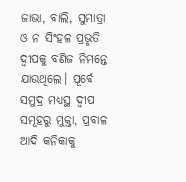ଜାଭା, ବାଲି, ସୁମାତ୍ରା ଓ ନ ସିଂହଳ ପ୍ରଭୃତି ଦ୍ୱୀପକୁ ବଣିଜ ନିମନ୍ତେ ଯାଉଥିଲେ। ପୂର୍ବେ ସମୁଦ୍ର ମଧ୍ୟସ୍ଥ ଦ୍ୱୀପ ସମୂହରୁ ମୁକ୍ତା, ପ୍ରବାଳ ଆଦି କନିକାକୁ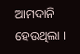ଆମଦାନି ହେଉଥିଲା ।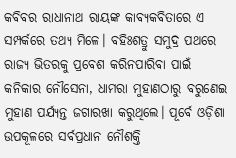କବିବର ରାଧାନାଥ ରାୟଙ୍କ କାବ୍ୟକବିତାରେ ଏ ସମ୍ପର୍କରେ ତଥ୍ୟ ମିଳେ। ବହିଃଶତ୍ରୁ ସମୁଦ୍ର ପଥରେ ରାଜ୍ୟ ଭିତରକୁ ପ୍ରବେଶ କରିନପାରିବା ପାଇଁ କନିକାର ନୌସେନା, ଧାମରା ମୁହାଣଠାରୁ ବରୁଣେଇ ମୁହାଣ ପର୍ଯ୍ୟନ୍ତ ଜଗାରଖା କରୁଥିଲେ। ପୂର୍ବେ ଓଡ଼ିଶା ଉପକୂଳରେ ସର୍ବପ୍ରଧାନ ନୌଶକ୍ତି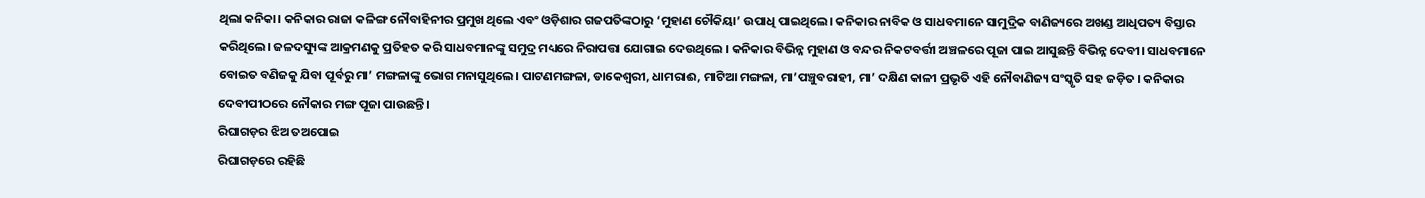ଥିଲା କନିକା। କନିକାର ରାଜା କଳିଙ୍ଗ ନୌବାହିନୀର ପ୍ରମୁଖ ଥିଲେ ଏବଂ ଓଡ଼ିଶାର ଗଜପତିଙ୍କଠାରୁ ‘ମୁହାଣ ଚୌକିୟା’ ଉପାଧି ପାଇଥିଲେ। କନିକାର ନାବିକ ଓ ସାଧବମାନେ ସାମୁଦ୍ରିକ ବାଣିଜ୍ୟରେ ଅଖଣ୍ଡ ଆଧିପତ୍ୟ ବିସ୍ତାର କରିଥିଲେ। ଜଳଦସ୍ୟୁଙ୍କ ଆକ୍ରମଣକୁ ପ୍ରତିହତ କରି ସାଧବମାନଙ୍କୁ ସମୁଦ୍ର ମଧ୍ୟରେ ନିରାପତ୍ତା ଯୋଗାଇ ଦେଉଥିଲେ । କନିକାର ବିଭିନ୍ନ ମୁହାଣ ଓ ବନ୍ଦର ନିକଟବର୍ତ୍ତୀ ଅଞ୍ଚଳରେ ପୂଜା ପାଇ ଆସୁଛନ୍ତି ବିଭିନ୍ନ ଦେବୀ। ସାଧବମାନେ ବୋଇତ ବଣିଜକୁ ଯିବା ପୂର୍ବରୁ ମା’ ମଙ୍ଗଳାଙ୍କୁ ଭୋଗ ମନାସୁଥିଲେ। ପାଟଣମଙ୍ଗଳା, ଡାକେଶ୍ୱରୀ, ଧାମରାଈ, ମାଟିଆ ମଙ୍ଗଳା, ମା’ପଞ୍ଚୁବରାହୀ, ମା’ ଦକ୍ଷିଣ କାଳୀ ପ୍ରଭୃତି ଏହି ନୌବାଣିଜ୍ୟ ସଂସ୍କୃତି ସହ ଜଡ଼ିତ । କନିକାର ଦେବୀପୀଠରେ ନୌକାର ମଙ୍ଗ ପୂଜା ପାଉଛନ୍ତି।
ରିଘାଗଡ଼ର ଝିଅ ତଅପୋଇ
ରିଘାଗଡ଼ରେ ରହିଛି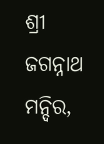ଶ୍ରୀ ଜଗନ୍ନାଥ ମନ୍ଦିର,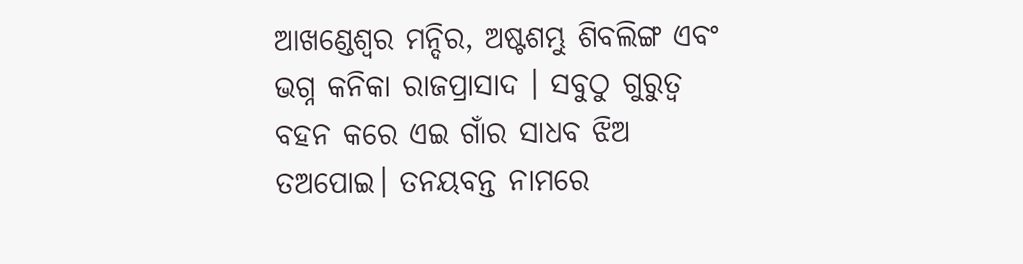ଆଖଣ୍ଡେଶ୍ୱର ମନ୍ଦିର, ଅଷ୍ଟଶମ୍ଭୁ ଶିବଲିଙ୍ଗ ଏବଂ ଭଗ୍ନ କନିକା ରାଜପ୍ରାସାଦ । ସବୁଠୁ ଗୁରୁତ୍ୱ ବହନ କରେ ଏଇ ଗାଁର ସାଧବ ଝିଅ ତଅପୋଇ। ତନୟବନ୍ତ ନାମରେ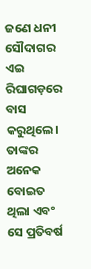ଜଣେ ଧନୀ ସୌଦାଗର ଏଇ ରିଘାଗଡ଼ରେ ବାସ କରୁଥିଲେ। ତାଙ୍କର ଅନେକ ବୋଇତ ଥିଲା ଏବଂ ସେ ପ୍ରତିବର୍ଷ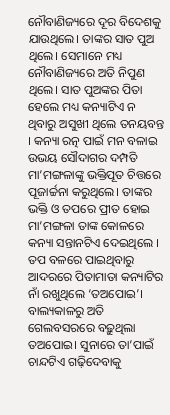ନୌବାଣିଜ୍ୟରେ ଦୂର ବିଦେଶକୁ ଯାଉଥିଲେ। ତାଙ୍କର ସାତ ପୁଅ ଥିଲେ। ସେମାନେ ମଧ୍ୟ ନୌବାଣିଜ୍ୟରେ ଅତି ନିପୁଣ ଥିଲେ। ସାତ ପୁଅଙ୍କର ପିତା ହେଲେ ମଧ୍ୟ କନ୍ୟାଟିଏ ନ ଥିବାରୁ ଅସୁଖୀ ଥିଲେ ତନୟବନ୍ତ । କନ୍ୟା ରତ୍ନ ପାଇଁ ମନ ବଳାଇ ଉଭୟ ସୌଦାଗର ଦମ୍ପତି ମା’ମଙ୍ଗଳାଙ୍କୁ ଭକ୍ତିପୂତ ଚିତ୍ତରେ ପୂଜାର୍ଚ୍ଚନା କରୁଥିଲେ। ତାଙ୍କର ଭକ୍ତି ଓ ତପରେ ପ୍ରୀତ ହୋଇ ମା’ମଙ୍ଗଳା ତାଙ୍କ କୋଳରେ କନ୍ୟା ସନ୍ତାନଟିଏ ଦେଇଥିଲେ । ତପ ବଳରେ ପାଇଥିବାରୁ ଆଦରରେ ପିତାମାତା କନ୍ୟାଟିର ନାଁ ରଖୁଥିଲେ ‘ତଅପୋଇ’। ବାଲ୍ୟକାଳରୁ ଅତି ଗେଲବସରରେ ବଢ଼ୁଥିଲା ତଅପୋଇ। ସୁନାରେ ତା’ପାଇଁ ଚାନ୍ଦଟିଏ ଗଢ଼ିଦେବାକୁ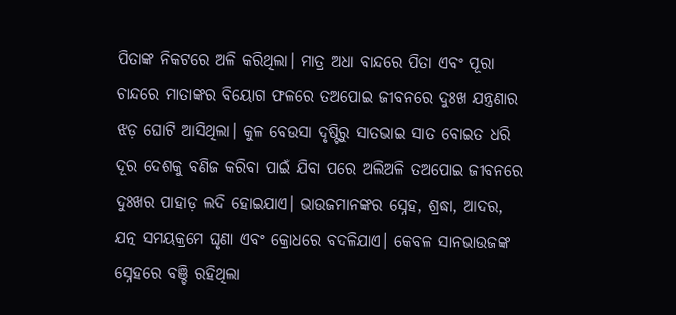ପିତାଙ୍କ ନିକଟରେ ଅଳି କରିଥିଲା। ମାତ୍ର ଅଧା ବାନ୍ଦରେ ପିତା ଏବଂ ପୂରା ଚାନ୍ଦରେ ମାତାଙ୍କର ବିୟୋଗ ଫଳରେ ତଅପୋଇ ଜୀବନରେ ଦୁଃଖ ଯନ୍ତ୍ରଣାର ଝଡ଼ ଘୋଟି ଆସିଥିଲା। କୁଳ ବେଉସା ଦୃଷ୍ଟିରୁ ସାତଭାଇ ସାତ ବୋଇତ ଧରି ଦୂର ଦେଶକୁ ବଣିଜ କରିବା ପାଇଁ ଯିବା ପରେ ଅଲିଅଳି ତଅପୋଇ ଜୀବନରେ ଦୁଃଖର ପାହାଡ଼ ଲଦି ହୋଇଯାଏ। ଭାଉଜମାନଙ୍କର ସ୍ନେହ, ଶ୍ରଦ୍ଧା, ଆଦର, ଯତ୍ନ ସମୟକ୍ରମେ ଘୃଣା ଏବଂ କ୍ରୋଧରେ ବଦଳିଯାଏ। କେବଳ ସାନଭାଉଜଙ୍କ ସ୍ନେହରେ ବଞ୍ଚି ରହିଥିଲା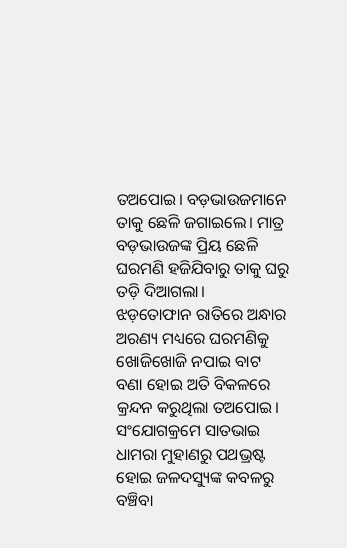ତଅପୋଇ। ବଡ଼ଭାଉଜମାନେ ତାକୁ ଛେଳି ଜଗାଇଲେ। ମାତ୍ର ବଡ଼ଭାଉଜଙ୍କ ପ୍ରିୟ ଛେଳି ଘରମଣି ହଜିଯିବାରୁ ତାକୁ ଘରୁ ତଡ଼ି ଦିଆଗଲା।
ଝଡ଼ତୋଫାନ ରାତିରେ ଅନ୍ଧାର ଅରଣ୍ୟ ମଧ୍ୟରେ ଘରମଣିକୁ ଖୋଜିଖୋଜି ନପାଇ ବାଟ ବଣା ହୋଇ ଅତି ବିକଳରେ କ୍ରନ୍ଦନ କରୁଥିଲା ତଅପୋଇ। ସଂଯୋଗକ୍ରମେ ସାତଭାଇ ଧାମରା ମୁହାଣରୁ ପଥଭ୍ରଷ୍ଟ ହୋଇ ଜଳଦସ୍ୟୁଙ୍କ କବଳରୁ ବଞ୍ଚିବା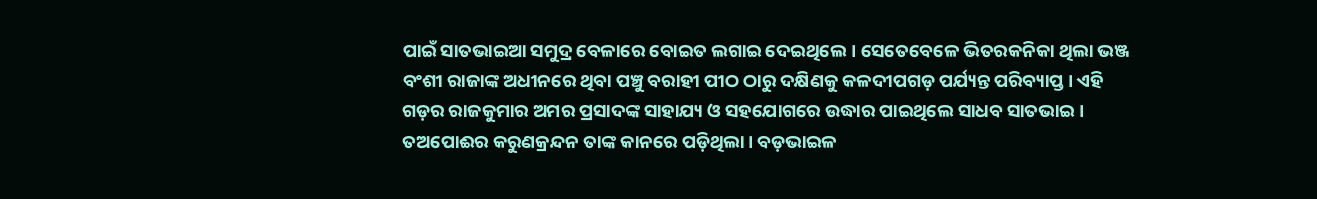ପାଇଁ ସାତଭାଇଆ ସମୁଦ୍ର ବେଳାରେ ବୋଇତ ଲଗାଇ ଦେଇଥିଲେ। ସେତେବେଳେ ଭିତରକନିକା ଥିଲା ଭଞ୍ଜ ବଂଶୀ ରାଜାଙ୍କ ଅଧୀନରେ ଥିବା ପଞ୍ଚୁ ବରାହୀ ପୀଠ ଠାରୁ ଦକ୍ଷିଣକୁ କଳଦୀପଗଡ଼ ପର୍ଯ୍ୟନ୍ତ ପରିବ୍ୟାପ୍ତ। ଏହି ଗଡ଼ର ରାଜକୁମାର ଅମର ପ୍ରସାଦଙ୍କ ସାହାଯ୍ୟ ଓ ସହଯୋଗରେ ଉଦ୍ଧାର ପାଇଥିଲେ ସାଧବ ସାତଭାଇ। ତଅପୋଈର କରୁଣକ୍ରନ୍ଦନ ତାଙ୍କ କାନରେ ପଡ଼ିଥିଲା। ବଡ଼ଭାଇଳ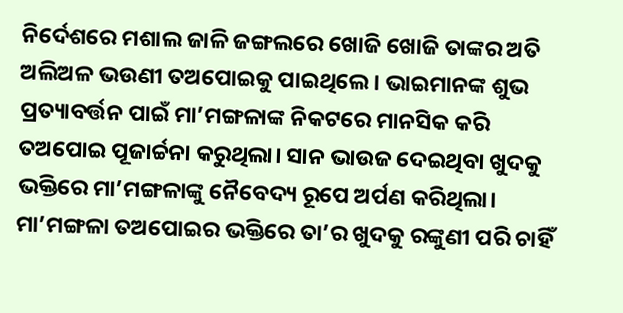ନିର୍ଦେଶରେ ମଶାଲ ଜାଳି ଜଙ୍ଗଲରେ ଖୋଜି ଖୋଜି ତାଙ୍କର ଅତି ଅଲିଅଳ ଭଉଣୀ ତଅପୋଇକୁ ପାଇଥିଲେ। ଭାଇମାନଙ୍କ ଶୁଭ ପ୍ରତ୍ୟାବର୍ତ୍ତନ ପାଇଁ ମା’ମଙ୍ଗଳାଙ୍କ ନିକଟରେ ମାନସିକ କରି ତଅପୋଇ ପୂଜାର୍ଚ୍ଚନା କରୁଥିଲା। ସାନ ଭାଉଜ ଦେଇଥିବା ଖୁଦକୁ ଭକ୍ତିରେ ମା’ମଙ୍ଗଳାଙ୍କୁ ନୈବେଦ୍ୟ ରୂପେ ଅର୍ପଣ କରିଥିଲା। ମା’ମଙ୍ଗଳା ତଅପୋଇର ଭକ୍ତିରେ ତା’ର ଖୁଦକୁ ରଙ୍କୁଣୀ ପରି ଚାହିଁ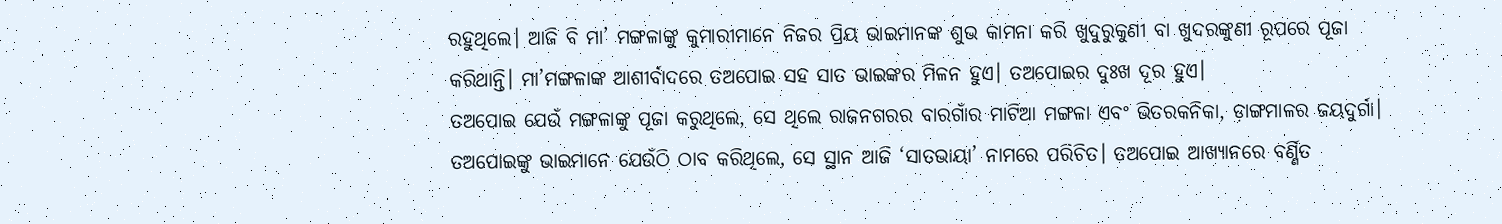ରହୁଥିଲେ। ଆଜି ବି ମା’ ମଙ୍ଗଳାଙ୍କୁ କୁମାରୀମାନେ ନିଜର ପ୍ରିୟ ଭାଇମାନଙ୍କ ଶୁଭ କାମନା କରି ଖୁଦୁରୁକୁଣୀ ବା ଖୁଦରଙ୍କୁଣୀ ରୂପରେ ପୂଜା କରିଥାନ୍ତି। ମା’ମଙ୍ଗଳାଙ୍କ ଆଶୀର୍ବାଦରେ ତଅପୋଇ ସହ ସାତ ଭାଇଙ୍କର ମିଳନ ହୁଏ। ତଅପୋଇର ଦୁଃଖ ଦୂର ହୁଏ।
ତଅପୋଇ ଯେଉଁ ମଙ୍ଗଳାଙ୍କୁ ପୂଜା କରୁଥିଲେ, ସେ ଥିଲେ ରାଜନଗରର ବାରଗାଁର ମାଟିଆ ମଙ୍ଗଳା ଏବଂ ଭିତରକନିକା, ଡ଼ାଙ୍ଗମାଳର ଜୟଦୁର୍ଗା। ତଅପୋଇଙ୍କୁ ଭାଇମାନେ ଯେଉଁଠି ଠାବ କରିଥିଲେ, ସେ ସ୍ଥାନ ଆଜି ‘ସାତଭାୟା’ ନାମରେ ପରିଚିତ। ତଅପୋଇ ଆଖ୍ୟାନରେ ବର୍ଣ୍ଣିତ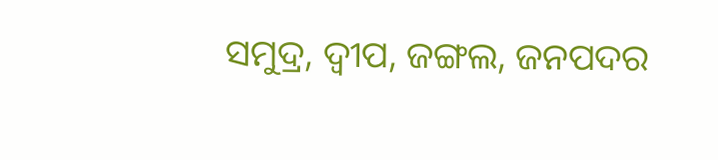ସମୁଦ୍ର, ଦ୍ୱୀପ, ଜଙ୍ଗଲ, ଜନପଦର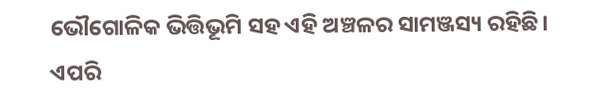ଭୌଗୋଳିକ ଭିତ୍ତିଭୂମି ସହ ଏହି ଅଞ୍ଚଳର ସାମଞ୍ଜସ୍ୟ ରହିଛି। ଏପରି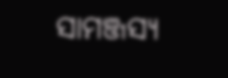ସାମଞ୍ଜସ୍ୟ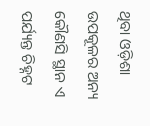ଥିବା ଓଡ଼ିଶା ଉପକୂଳର ଅନ୍ୟ କୌଣସି ସ୍ଥାନ ଏ ପର୍ଯ୍ୟନ୍ତ ଚିହ୍ନଟ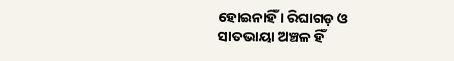ହୋଇନାହିଁ । ରିଘାଗଡ଼ ଓ ସାତଭାୟା ଅଞ୍ଚଳ ହିଁ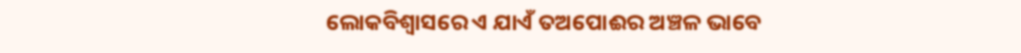ଲୋକବିଶ୍ୱାସରେ ଏ ଯାଏଁ ତଅପୋଈର ଅଞ୍ଚଳ ଭାବେ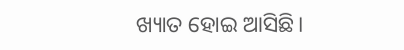ଖ୍ୟାତ ହୋଇ ଆସିଛି।